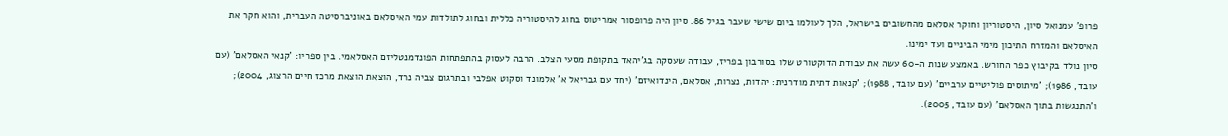פרופ' עמנואל סיון, היסטוריון וחוקר אסלאם מהחשובים בישראל, הלך לעולמו ביום שישי שעבר בגיל 86. סיון היה פרופסור אמריטוס בחוג להיסטוריה כללית ובחוג לתולדות עמי האיסלאם באוניברסיטה העברית, והוא חקר את האיסלאם והמזרח התיכון מימי הביניים ועד ימינו.
סיון נולד בקיבוץ כפר החורש. באמצע שנות ה-60 עשה את עבודת הדוקטורט שלו בסורבון בפריז, עבודה שעסקה בג'יהאד בתקופת מסעי הצלב. הרבה לעסוק בהתפתחות הפונדמנטליזם האסלאמי. בין ספריו: 'קנאי האסלאם' (עם עובד, 1986); 'מיתוסים פוליטיים ערביים' (עם עובד, 1988); 'קנאות דתית מודרנית: יהדות, נצרות, אסלאם, הינדואיזם' (יחד עם גבריאל א' אלמונד וסקוט אפלבי ובתרגום צביה נרד, הוצאת הוצאת מרכז חיים הרצוג, 2004); ו'התנגשות בתוך האסלאם' (עם עובד, 2005).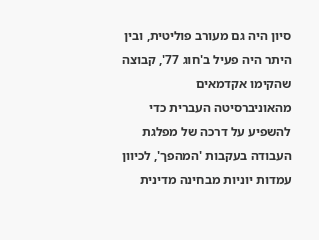סיון היה גם מעורב פוליטית, ובין היתר היה פעיל ב'חוג 77', קבוצה שהקימו אקדמאים מהאוניברסיטה העברית כדי להשפיע על דרכה של מפלגת העבודה בעקבות 'המהפך', לכיוון עמדות יוניות מבחינה מדינית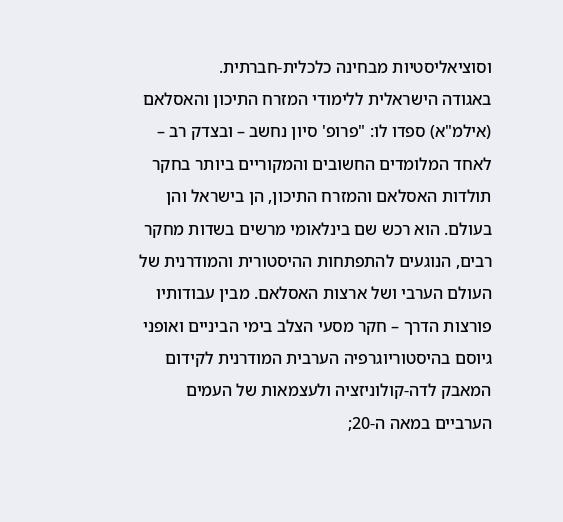וסוציאליסטיות מבחינה כלכלית-חברתית.
באגודה הישראלית ללימודי המזרח התיכון והאסלאם (אילמ"א) ספדו לו: "פרופ' סיון נחשב – ובצדק רב – לאחד המלומדים החשובים והמקוריים ביותר בחקר תולדות האסלאם והמזרח התיכון, הן בישראל והן בעולם. הוא רכש שם בינלאומי מרשים בשדות מחקר רבים, הנוגעים להתפתחות ההיסטורית והמודרנית של העולם הערבי ושל ארצות האסלאם. מבין עבודותיו פורצות הדרך – חקר מסעי הצלב בימי הביניים ואופני גיוסם בהיסטוריוגרפיה הערבית המודרנית לקידום המאבק לדה-קולוניזציה ולעצמאות של העמים הערביים במאה ה-20;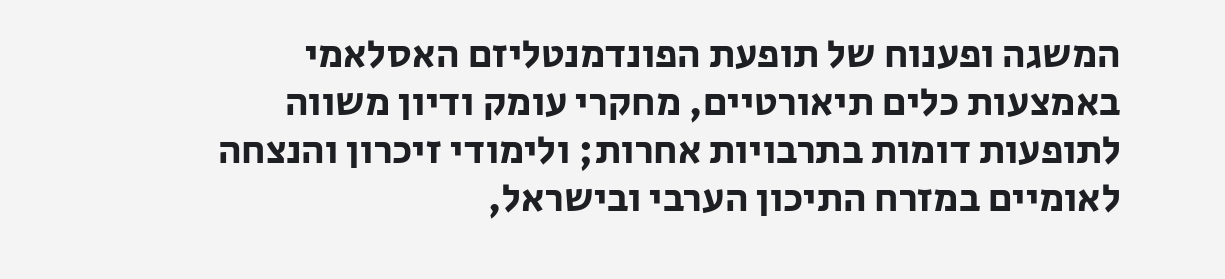המשגה ופענוח של תופעת הפונדמנטליזם האסלאמי באמצעות כלים תיאורטיים, מחקרי עומק ודיון משווה לתופעות דומות בתרבויות אחרות; ולימודי זיכרון והנצחה לאומיים במזרח התיכון הערבי ובישראל,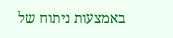באמצעות ניתוח של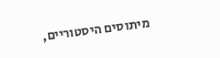מיתוסים היסטוריים,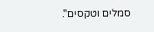סמלים וטקסים".